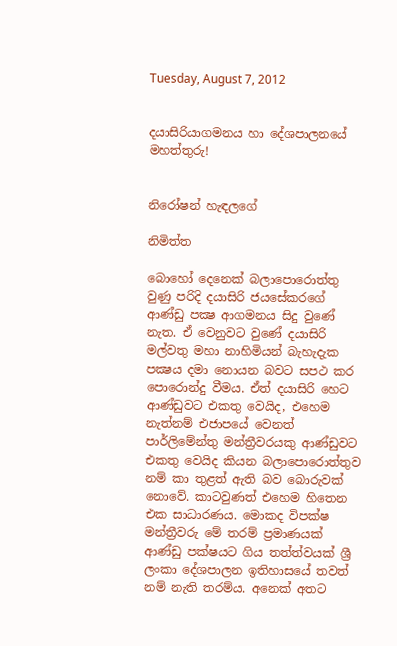Tuesday, August 7, 2012


දයාසිරියාගමනය හා දේශපාලනයේ මහත්තුරු!


නිරෝෂන් හැඳලගේ

නිමිත්ත

බොහෝ දෙනෙක්‌ බලාපොරොත්තු වුණු පරිදි දයාසිරි ජයසේකරගේ ආණ්‌ඩු පක්‍ෂ ආගමනය සිදු වුණේ නැත. ඒ වෙනුවට වුණේ දයාසිරි මල්වතු මහා නාහිමියන් බැහැදැක පක්‍ෂය දමා නොයන බවට සපථ කර පොරොන්දු වීමය. ඒත් දයාසිරි හෙට ආණ්‌ඩුවට එකතු වෙයිද, එහෙම නැත්නම් එජාපයේ වෙනත් පාර්ලිමේන්තු මන්ත්‍රීවරයකු ආණ්‌ඩුවට එකතු වෙයිද කියන බලාපොරොත්තුව නම් කා තුළත් ඇති බව බොරුවක්‌ නොවේ. කාටවුණත් එහෙම හිතෙන එක සාධාරණය. මොකද විපක්‌ෂ මන්ත්‍රීවරු මේ තරම් ප්‍රමාණයක්‌ ආණ්‌ඩු පක්‌ෂයට ගිය තත්ත්වයක්‌ ශ්‍රී ලංකා දේශපාලන ඉතිහාසයේ තවත් නම් නැති තරම්ය. අනෙක්‌ අතට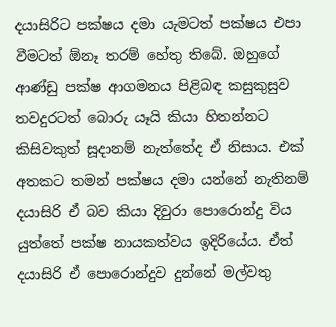දයාසිරිට පක්‌ෂය දමා යැමටත් පක්‌ෂය එපා වීමටත් ඕනෑ තරම් හේතු තිබේ. ඔහුගේ ආණ්‌ඩු පක්‌ෂ ආගමනය පිළිබඳ කසුකුසුව තවදුරටත් බොරු යෑයි කියා හිතන්නට කිසිවකුත් සූදානම් නැත්තේද ඒ නිසාය. එක්‌ අතකට තමන් පක්‌ෂය දමා යන්නේ නැතිනම් දයාසිරි ඒ බව කියා දිවුරා පොරොන්දු විය යුත්තේ පක්‌ෂ නායකත්වය ඉදිරියේය. ඒත් දයාසිරි ඒ පොරොන්දුව දුන්නේ මල්වතු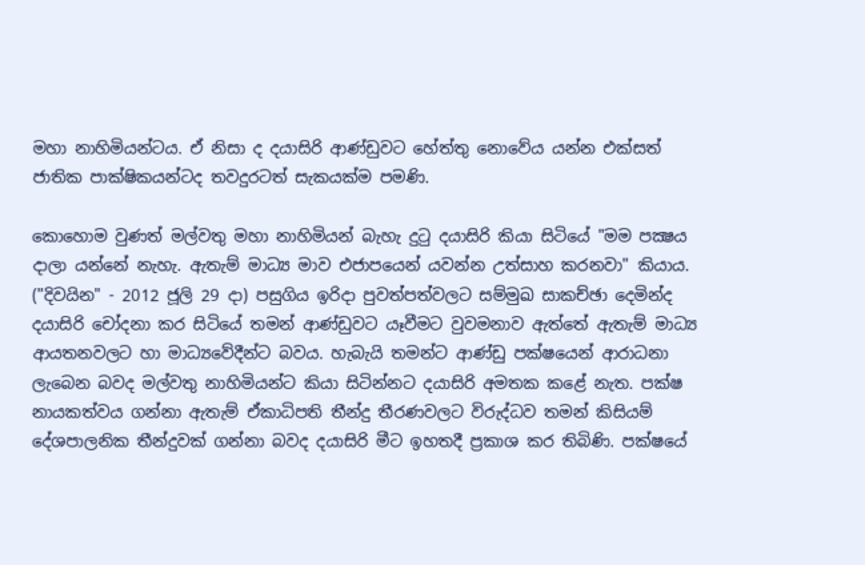මහා නාහිමියන්ටය. ඒ නිසා ද දයාසිරි ආණ්‌ඩුවට හේත්තු නොවේය යන්න එක්‌සත් ජාතික පාක්‌ෂිකයන්ටද තවදුරටත් සැකයක්‌ම පමණි.

කොහොම වුණත් මල්වතු මහා නාහිමියන් බැහැ දුටු දයාසිරි කියා සිටියේ "මම පක්‍ෂය දාලා යන්නේ නැහැ. ඇතැම් මාධ්‍ය මාව එජාපයෙන් යවන්න උත්සාහ කරනවා" කියාය. ("දිවයින" - 2012 ජූලි 29 දා) පසුගිය ඉරිදා පුවත්පත්වලට සම්මුඛ සාකච්ඡා දෙමින්ද දයාසිරි චෝදනා කර සිටියේ තමන් ආණ්‌ඩුවට යෑවීමට වුවමනාව ඇත්තේ ඇතැම් මාධ්‍ය ආයතනවලට හා මාධ්‍යවේදීන්ට බවය. හැබැයි තමන්ට ආණ්‌ඩු පක්‌ෂයෙන් ආරාධනා ලැබෙන බවද මල්වතු නාහිමියන්ට කියා සිටින්නට දයාසිරි අමතක කළේ නැත. පක්‌ෂ නායකත්වය ගන්නා ඇතැම් ඒකාධිපති තීන්දු තීරණවලට විරුද්ධව තමන් කිසියම් දේශපාලනික තීන්දුවක්‌ ගන්නා බවද දයාසිරි මීට ඉහතදී ප්‍රකාශ කර තිබිණි. පක්‌ෂයේ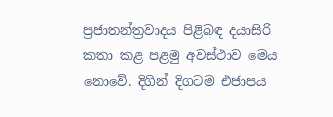ප්‍රජාතන්ත්‍රවාදය පිළිබඳ දයාසිරි කතා කළ පළමු අවස්‌ථාව මෙය නොවේ. දිගින් දිගටම එජාපය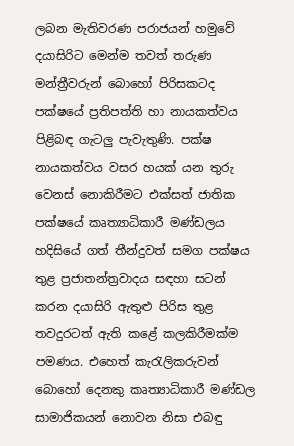ලබන මැතිවරණ පරාජයන් හමුවේ දයාසිරිට මෙන්ම තවත් තරුණ මන්ත්‍රීවරුන් බොහෝ පිරිසකටද පක්‌ෂයේ ප්‍රතිපත්ති හා නායකත්වය පිළිබඳ ගැටලු පැවැතුණි. පක්‌ෂ නායකත්වය වසර හයක්‌ යන තුරු වෙනස්‌ නොකිරීමට එක්‌සත් ජාතික පක්‌ෂයේ කෘත්‍යාධිකාරී මණ්‌ඩලය හදිසියේ ගත් තීන්දුවත් සමග පක්‌ෂය තුළ ප්‍රජාතන්ත්‍රවාදය සඳහා සටන් කරන දයාසිරි ඇතුළු පිරිස තුළ තවදුරටත් ඇති කළේ කලකිරීමක්‌ම පමණය. එහෙත් කැරැලිකරුවන් බොහෝ දෙනකු කෘත්‍යාධිකාරී මණ්‌ඩල සාමාජිකයන් නොවන නිසා එබඳු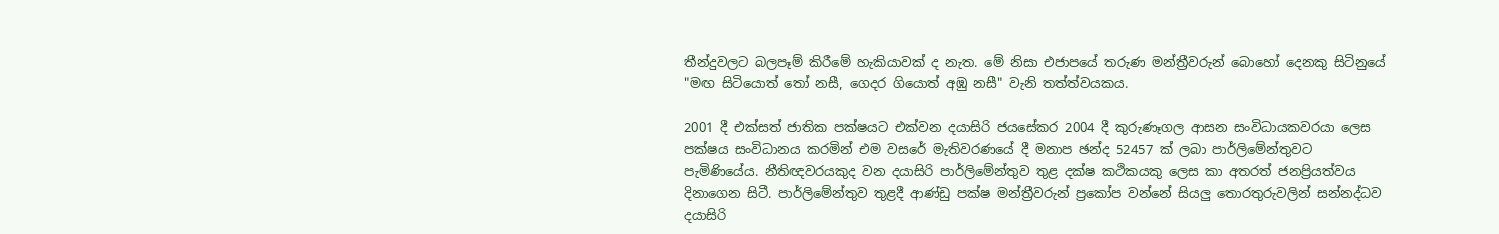තීන්දුවලට බලපෑම් කිරීමේ හැකියාවක්‌ ද නැත. මේ නිසා එජාපයේ තරුණ මන්ත්‍රීවරුන් බොහෝ දෙනකු සිටිනුයේ "මඟ සිටියොත් තෝ නසී, ගෙදර ගියොත් අඹු නසී" වැනි තත්ත්වයකය.

2001 දී එක්‌සත් ජාතික පක්‌ෂයට එක්‌වන දයාසිරි ජයසේකර 2004 දී කුරුණෑගල ආසන සංවිධායකවරයා ලෙස පක්‌ෂය සංවිධානය කරමින් එම වසරේ මැතිවරණයේ දී මනාප ඡන්ද 52457 ක්‌ ලබා පාර්ලිමේන්තුවට පැමිණියේය. නීතිඥවරයකුද වන දයාසිරි පාර්ලිමේන්තුව තුළ දක්‌ෂ කථිකයකු ලෙස කා අතරත් ජනප්‍රියත්වය දිනාගෙන සිටී. පාර්ලිමේන්තුව තුළදී ආණ්‌ඩු පක්‌ෂ මන්ත්‍රීවරුන් ප්‍රකෝප වන්නේ සියලු තොරතුරුවලින් සන්නද්ධව දයාසිරි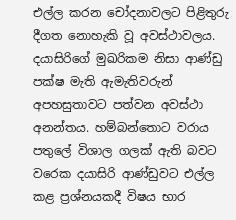එල්ල කරන චෝදනාවලට පිළිතුරු දීගත නොහැකි වූ අවස්‌ථාවලය. දයාසිරිගේ මුඛරිකම නිසා ආණ්‌ඩු පක්‌ෂ මැති ඇමැතිවරුන් අපහසුතාවට පත්වන අවස්‌ථා අනන්තය. හම්බන්තොට වරාය පතුලේ විශාල ගලක්‌ ඇති බවට වරෙක දයාසිරි ආණ්‌ඩුවට එල්ල කළ ප්‍රශ්නයකදී විෂය භාර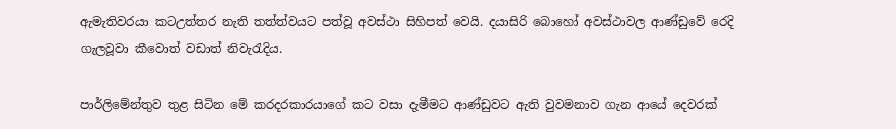ඇමැතිවරයා කටඋත්තර නැති තත්ත්වයට පත්වූ අවස්‌ථා සිහිපත් වෙයි. දයාසිරි බොහෝ අවස්‌ථාවල ආණ්‌ඩුවේ රෙදි ගැලවූවා කීවොත් වඩාත් නිවැරැදිය.

පාර්ලිමේන්තුව තුළ සිටින මේ කරදරකාරයාගේ කට වසා දැමීමට ආණ්‌ඩුවට ඇති වුවමනාව ගැන ආයේ දෙවරක්‌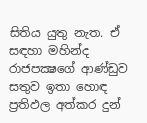සිතිය යුතු නැත. ඒ සඳහා මහින්ද රාජපක්‍ෂගේ ආණ්‌ඩුව සතුව ඉතා හොඳ ප්‍රතිඵල අත්කර දුන්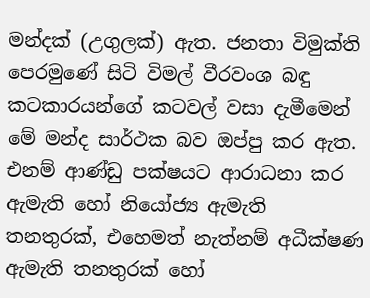මන්දක්‌ (උගුලක්‌) ඇත. ජනතා විමුක්‌ති පෙරමුණේ සිටි විමල් වීරවංශ බඳු කටකාරයන්ගේ කටවල් වසා දැමීමෙන් මේ මන්ද සාර්ථක බව ඔප්පු කර ඇත. එනම් ආණ්‌ඩු පක්‌ෂයට ආරාධනා කර ඇමැති හෝ නියෝජ්‍ය ඇමැති තනතුරක්‌, එහෙමත් නැත්නම් අධීක්‌ෂණ ඇමැති තනතුරක්‌ හෝ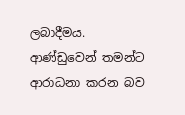ලබාදීමය. ආණ්‌ඩුවෙන් තමන්ට ආරාධනා කරන බව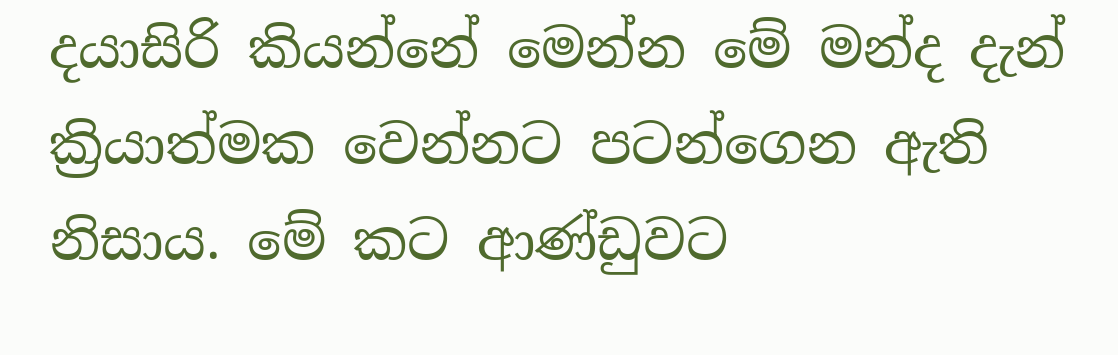දයාසිරි කියන්නේ මෙන්න මේ මන්ද දැන් ක්‍රියාත්මක වෙන්නට පටන්ගෙන ඇති නිසාය. මේ කට ආණ්‌ඩුවට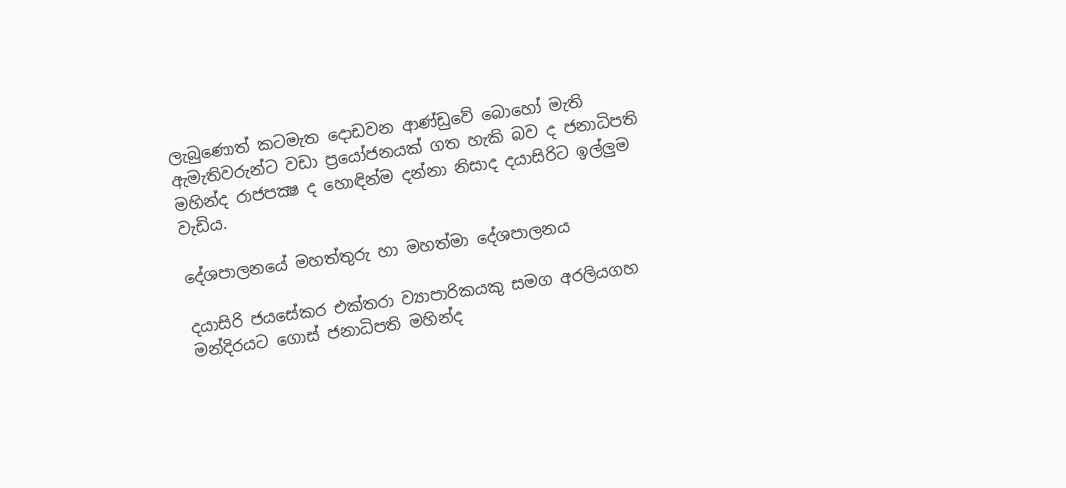ලැබුණොත් කටමැත දොඩවන ආණ්‌ඩුවේ බොහෝ මැති ඇමැතිවරුන්ට වඩා ප්‍රයෝජනයක්‌ ගත හැකි බව ද ජනාධිපති මහින්ද රාජපක්‍ෂ ද හොඳින්ම දන්නා නිසාද දයාසිරිට ඉල්ලුම වැඩිය.

දේශපාලනයේ මහත්තුරු හා මහත්මා දේශපාලනය

දයාසිරි ජයසේකර එක්‌තරා ව්‍යාපාරිකයකු සමග අරලියගහ මන්දිරයට ගොස්‌ ජනාධිපති මහින්ද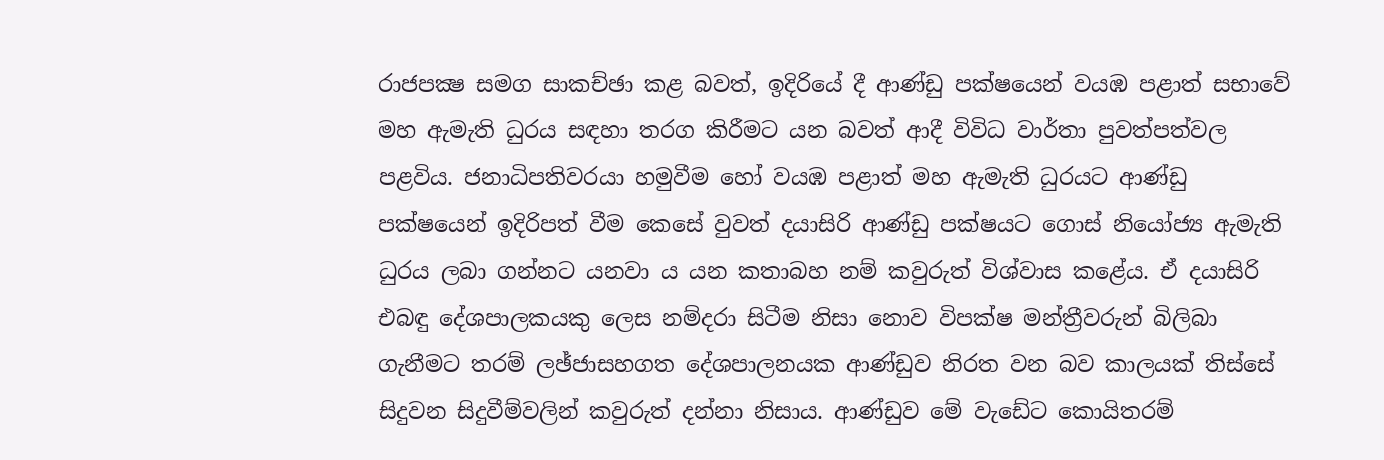රාජපක්‍ෂ සමග සාකච්ඡා කළ බවත්, ඉදිරියේ දී ආණ්‌ඩු පක්‌ෂයෙන් වයඹ පළාත් සභාවේ මහ ඇමැති ධුරය සඳහා තරග කිරීමට යන බවත් ආදී විවිධ වාර්තා පුවත්පත්වල පළවිය. ජනාධිපතිවරයා හමුවීම හෝ වයඹ පළාත් මහ ඇමැති ධුරයට ආණ්‌ඩු පක්‌ෂයෙන් ඉදිරිපත් වීම කෙසේ වුවත් දයාසිරි ආණ්‌ඩු පක්‌ෂයට ගොස්‌ නියෝජ්‍ය ඇමැති ධුරය ලබා ගන්නට යනවා ය යන කතාබහ නම් කවුරුත් විශ්වාස කළේය. ඒ දයාසිරි එබඳු දේශපාලකයකු ලෙස නම්දරා සිටීම නිසා නොව විපක්‌ෂ මන්ත්‍රීවරුන් බිලිබා ගැනීමට තරම් ලඡ්ජාසහගත දේශපාලනයක ආණ්‌ඩුව නිරත වන බව කාලයක්‌ තිස්‌සේ සිදුවන සිදුවීම්වලින් කවුරුත් දන්නා නිසාය. ආණ්‌ඩුව මේ වැඩේට කොයිතරම්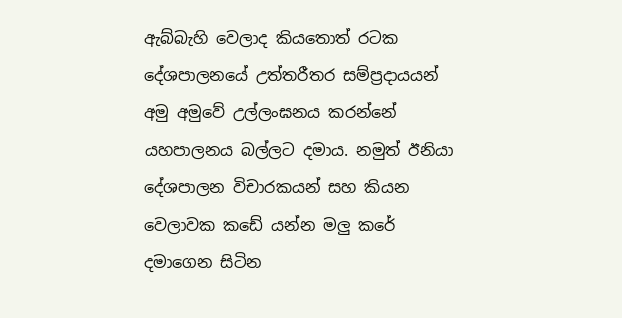ඇබ්බැහි වෙලාද කියතොත් රටක දේශපාලනයේ උත්තරීතර සම්ප්‍රදායයන් අමු අමුවේ උල්ලංඝනය කරන්නේ යහපාලනය බල්ලට දමාය. නමුත් ඊනියා දේශපාලන විචාරකයන් සහ කියන වෙලාවක කඩේ යන්න මලු කරේ දමාගෙන සිටින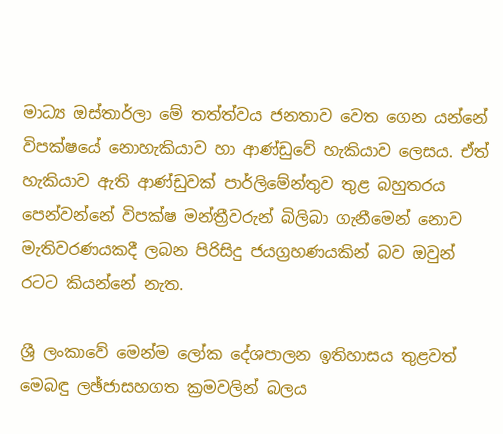මාධ්‍ය ඔස්‌තාර්ලා මේ තත්ත්වය ජනතාව වෙත ගෙන යන්නේ විපක්‌ෂයේ නොහැකියාව හා ආණ්‌ඩුවේ හැකියාව ලෙසය. ඒත් හැකියාව ඇති ආණ්‌ඩුවක්‌ පාර්ලිමේන්තුව තුළ බහුතරය පෙන්වන්නේ විපක්‌ෂ මන්ත්‍රීවරුන් බිලිබා ගැනීමෙන් නොව මැතිවරණයකදී ලබන පිරිසිදු ජයග්‍රහණයකින් බව ඔවුන් රටට කියන්නේ නැත.

ශ්‍රී ලංකාවේ මෙන්ම ලෝක දේශපාලන ඉතිහාසය තුළවත් මෙබඳු ලඡ්ජාසහගත ක්‍රමවලින් බලය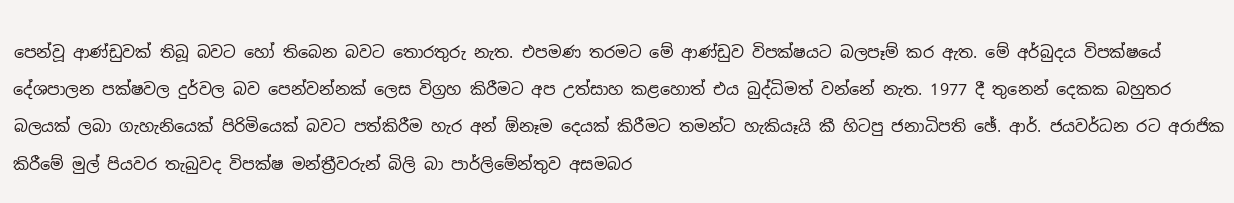පෙන්වූ ආණ්‌ඩුවක්‌ තිබූ බවට හෝ තිබෙන බවට තොරතුරු නැත. එපමණ තරමට මේ ආණ්‌ඩුව විපක්‌ෂයට බලපෑම් කර ඇත. මේ අර්බුදය විපක්‌ෂයේ දේශපාලන පක්‌ෂවල දුර්වල බව පෙන්වන්නක්‌ ලෙස විග්‍රහ කිරීමට අප උත්සාහ කළහොත් එය බුද්ධිමත් වන්නේ නැත. 1977 දී තුනෙන් දෙකක බහුතර බලයක්‌ ලබා ගැහැනියෙක්‌ පිරිමියෙක්‌ බවට පත්කිරීම හැර අන් ඕනෑම දෙයක්‌ කිරීමට තමන්ට හැකියෑයි කී හිටපු ජනාධිපති ඡේ. ආර්. ජයවර්ධන රට අරාජික කිරීමේ මුල් පියවර තැබුවද විපක්‌ෂ මන්ත්‍රීවරුන් බිලි බා පාර්ලිමේන්තුව අසමබර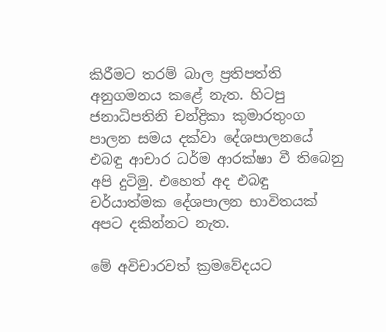කිරීමට තරම් බාල ප්‍රතිපත්ති අනුගමනය කළේ නැත. හිටපු ජනාධිපතිනි චන්ද්‍රිකා කුමාරතුංග පාලන සමය දක්‌වා දේශපාලනයේ එබඳු ආචාර ධර්ම ආරක්‌ෂා වී තිබෙනු අපි දුටිමු. එහෙත් අද එබඳු චර්යාත්මක දේශපාලන භාවිතයක්‌ අපට දකින්නට නැත.

මේ අවිචාරවත් ක්‍රමවේදයට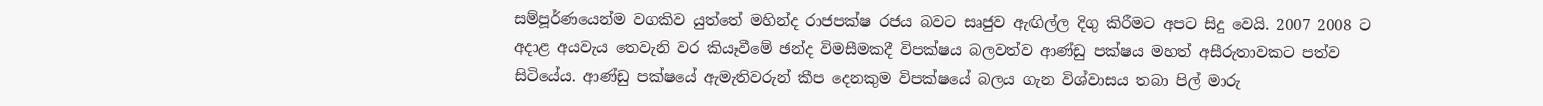සම්පූර්ණයෙන්ම වගකිව යුත්තේ මහින්ද රාජපක්‌ෂ රජය බවට සෘජුව ඇඟිල්ල දිගු කිරීමට අපට සිදු වෙයි. 2007 2008 ට අදාළ අයවැය තෙවැනි වර කියෑවීමේ ඡන්ද විමසීමකදී විපක්‌ෂය බලවත්ව ආණ්‌ඩු පක්‌ෂය මහත් අසීරුතාවකට පත්ව සිටියේය. ආණ්‌ඩු පක්‌ෂයේ ඇමැතිවරුන් කීප දෙනකුම විපක්‌ෂයේ බලය ගැන විශ්වාසය තබා පිල් මාරු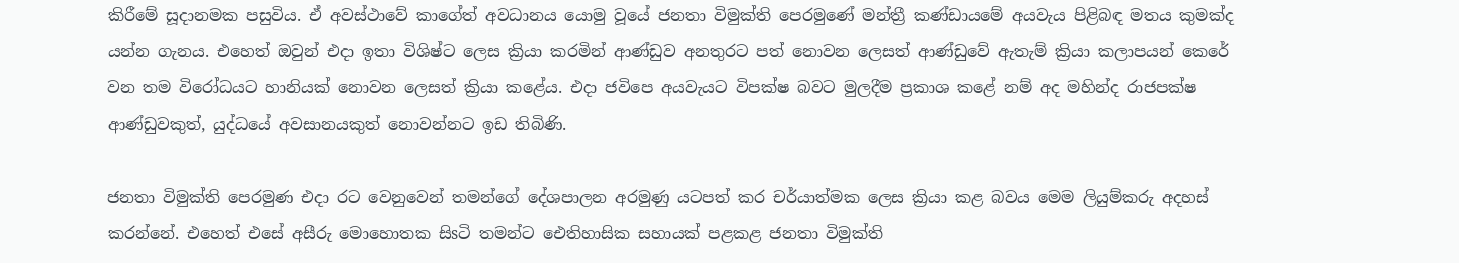කිරීමේ සූදානමක පසුවිය. ඒ අවස්‌ථාවේ කාගේත් අවධානය යොමු වූයේ ජනතා විමුක්‌ති පෙරමුණේ මන්ත්‍රී කණ්‌ඩායමේ අයවැය පිළිබඳ මතය කුමක්‌ද යන්න ගැනය. එහෙත් ඔවුන් එදා ඉතා විශිෂ්ට ලෙස ක්‍රියා කරමින් ආණ්‌ඩුව අනතුරට පත් නොවන ලෙසත් ආණ්‌ඩුවේ ඇතැම් ක්‍රියා කලාපයන් කෙරේ වන තම විරෝධයට හානියක්‌ නොවන ලෙසත් ක්‍රියා කළේය. එදා ජවිපෙ අයවැයට විපක්‌ෂ බවට මුලදීම ප්‍රකාශ කළේ නම් අද මහින්ද රාජපක්‌ෂ ආණ්‌ඩුවකුත්, යුද්ධයේ අවසානයකුත් නොවන්නට ඉඩ තිබිණි.

ජනතා විමුක්‌ති පෙරමුණ එදා රට වෙනුවෙන් තමන්ගේ දේශපාලන අරමුණු යටපත් කර චර්යාත්මක ලෙස ක්‍රියා කළ බවය මෙම ලියුම්කරු අදහස්‌ කරන්නේ. එහෙත් එසේ අසීරු මොහොතක සිsටි තමන්ට ඓතිහාසික සහායක්‌ පළකළ ජනතා විමුක්‌ති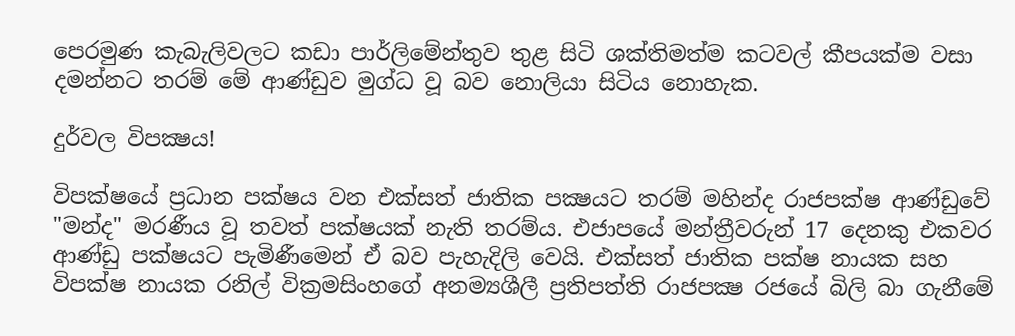පෙරමුණ කැබැලිවලට කඩා පාර්ලිමේන්තුව තුළ සිටි ශක්‌තිමත්ම කටවල් කීපයක්‌ම වසා දමන්නට තරම් මේ ආණ්‌ඩුව මුග්ධ වූ බව නොලියා සිටිය නොහැක.

දුර්වල විපක්‍ෂය!

විපක්‌ෂයේ ප්‍රධාන පක්‌ෂය වන එක්‌සත් ජාතික පක්‍ෂයට තරම් මහින්ද රාජපක්‌ෂ ආණ්‌ඩුවේ "මන්ද" මරණීය වූ තවත් පක්‌ෂයක්‌ නැති තරම්ය. එජාපයේ මන්ත්‍රීවරුන් 17 දෙනකු එකවර ආණ්‌ඩු පක්‌ෂයට පැමිණීමෙන් ඒ බව පැහැදිලි වෙයි. එක්‌සත් ජාතික පක්‌ෂ නායක සහ විපක්‌ෂ නායක රනිල් වික්‍රමසිංහගේ අනම්‍යශීලී ප්‍රතිපත්ති රාජපක්‍ෂ රජයේ බිලි බා ගැනීමේ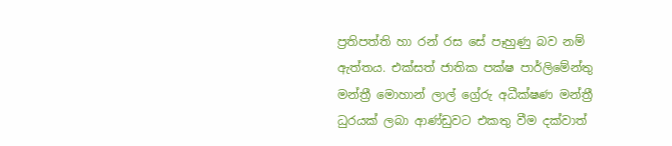ප්‍රතිපත්ති හා රන් රස සේ පෑහුණු බව නම් ඇත්තය. එක්‌සත් ජාතික පක්‌ෂ පාර්ලිමේන්තු මන්ත්‍රී මොහාන් ලාල් ග්‍රේරු අධීක්‌ෂණ මන්ත්‍රී ධුරයක්‌ ලබා ආණ්‌ඩුවට එකතු වීම දක්‌වාත්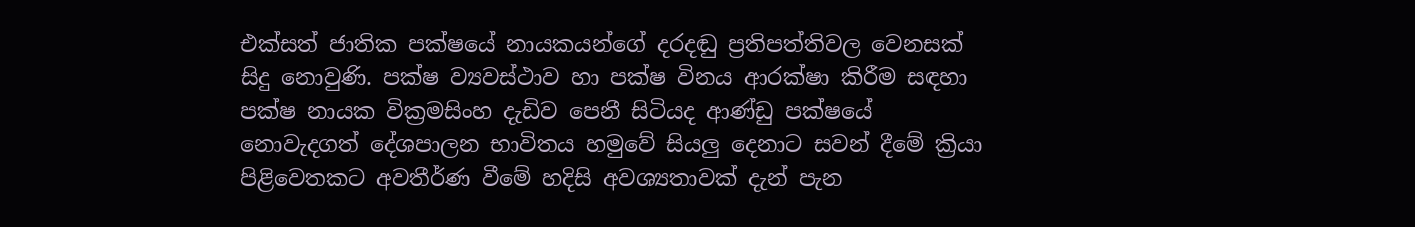එක්‌සත් ජාතික පක්‌ෂයේ නායකයන්ගේ දරදඬු ප්‍රතිපත්තිවල වෙනසක්‌ සිදු නොවුණි. පක්‌ෂ ව්‍යවස්‌ථාව හා පක්‌ෂ විනය ආරක්‌ෂා කිරීම සඳහා පක්‌ෂ නායක වික්‍රමසිංහ දැඩිව පෙනී සිටියද ආණ්‌ඩු පක්‌ෂයේ නොවැදගත් දේශපාලන භාවිතය හමුවේ සියලු දෙනාට සවන් දීමේ ක්‍රියා පිළිවෙතකට අවතීර්ණ වීමේ හදිසි අවශ්‍යතාවක්‌ දැන් පැන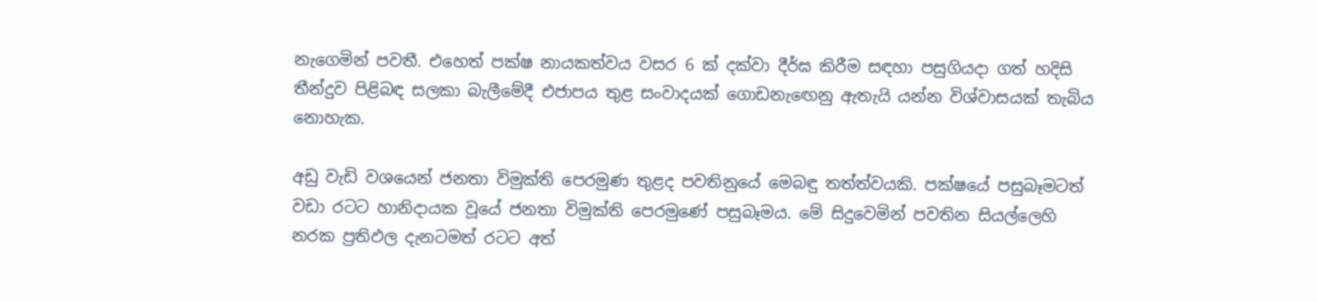නැගෙමින් පවතී. එහෙත් පක්‌ෂ නායකත්වය වසර 6 ක්‌ දක්‌වා දීර්ඝ කිරීම සඳහා පසුගියදා ගත් හදිසි තීන්දුව පිළිබඳ සලකා බැලීමේදී එජාපය තුළ සංවාදයක්‌ ගොඩනැඟෙනු ඇතැයි යන්න විශ්වාසයක්‌ තැබිය නොහැක.

අඩු වැඩි වශයෙන් ජනතා විමුක්‌ති පෙරමුණ තුළද පවතිනුයේ මෙබඳු තත්ත්වයකි. පක්‌ෂයේ පසුබෑමටත් වඩා රටට හානිදායක වූයේ ජනතා විමුක්‌ති පෙරමුණේ පසුබෑමය. මේ සිදුවෙමින් පවතින සියල්ලෙහි නරක ප්‍රතිඵල දැනටමත් රටට අත්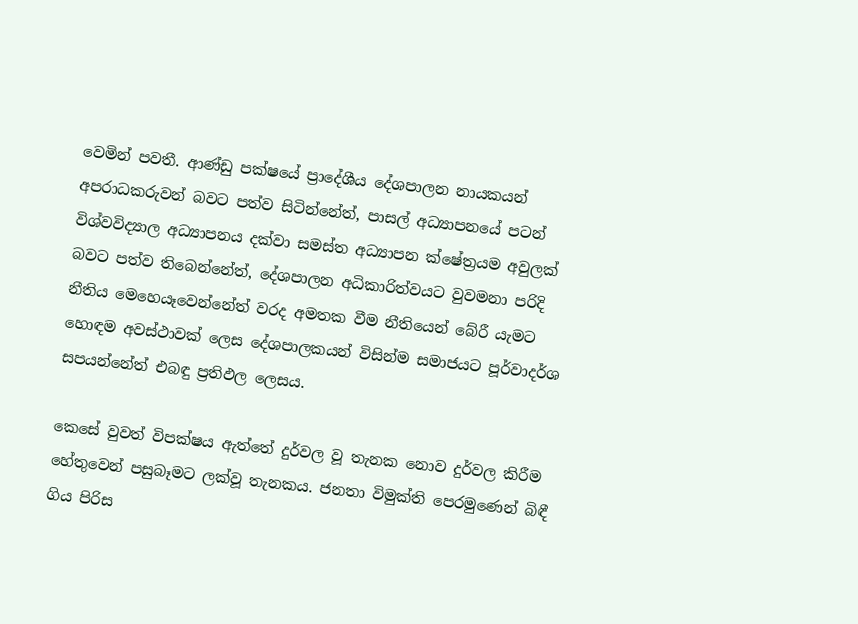වෙමින් පවතී. ආණ්‌ඩු පක්‌ෂයේ ප්‍රාදේශීය දේශපාලන නායකයන් අපරාධකරුවන් බවට පත්ව සිටින්නේත්, පාසල් අධ්‍යාපනයේ පටන් විශ්වවිද්‍යාල අධ්‍යාපනය දක්‌වා සමස්‌ත අධ්‍යාපන ක්‌ෂේත්‍රයම අවුලක්‌ බවට පත්ව තිබෙන්නේත්, දේශපාලන අධිකාරිත්වයට වුවමනා පරිදි නීතිය මෙහෙයෑවෙන්නේත් වරද අමතක වීම නීතියෙන් බේරී යැමට හොඳම අවස්‌ථාවක්‌ ලෙස දේශපාලකයන් විසින්ම සමාජයට පූර්වාදර්ශ සපයන්නේත් එබඳු ප්‍රතිඵල ලෙසය.

කෙසේ වුවත් විපක්‌ෂය ඇත්තේ දුර්වල වූ තැනක නොව දුර්වල කිරීම හේතුවෙන් පසුබෑමට ලක්‌වූ තැනකය. ජනතා විමුක්‌ති පෙරමුණෙන් බිඳී ගිය පිරිස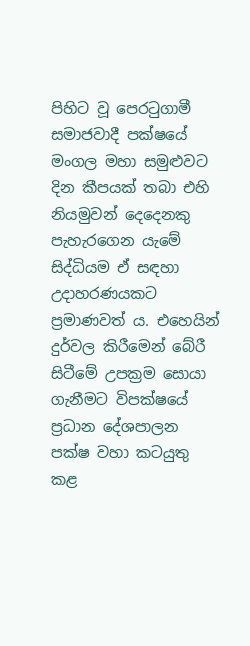පිහිට වූ පෙරටුගාමී සමාජවාදී පක්‌ෂයේ මංගල මහා සමුළුවට දින කීපයක්‌ තබා එහි නියමුවන් දෙදෙනකු පැහැරගෙන යැමේ සිද්ධියම ඒ සඳහා උදාහරණයකට ප්‍රමාණවත් ය. එහෙයින් දුර්වල කිරීමෙන් බේරී සිටීමේ උපක්‍රම සොයා ගැනීමට විපක්‌ෂයේ ප්‍රධාන දේශපාලන පක්‌ෂ වහා කටයුතු කළ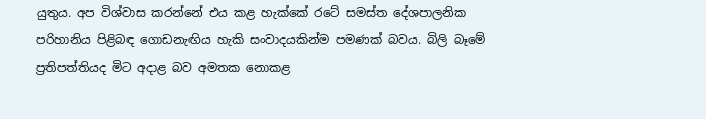යුතුය. අප විශ්වාස කරන්නේ එය කළ හැක්‌කේ රටේ සමස්‌ත දේශපාලනික පරිහානිය පිළිබඳ ගොඩනැඟිය හැකි සංවාදයකින්ම පමණක්‌ බවය. බිලි බෑමේ ප්‍රතිපත්තියද මිට අදාළ බව අමතක නොකළ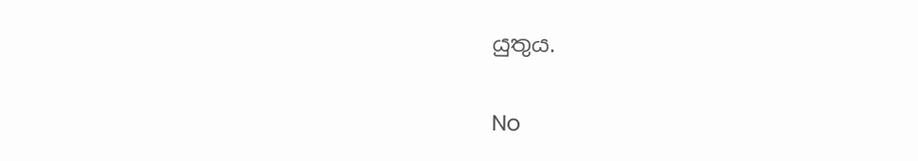යුතුය.

No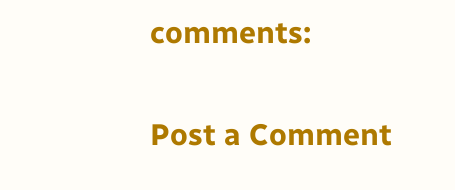comments:

Post a Comment